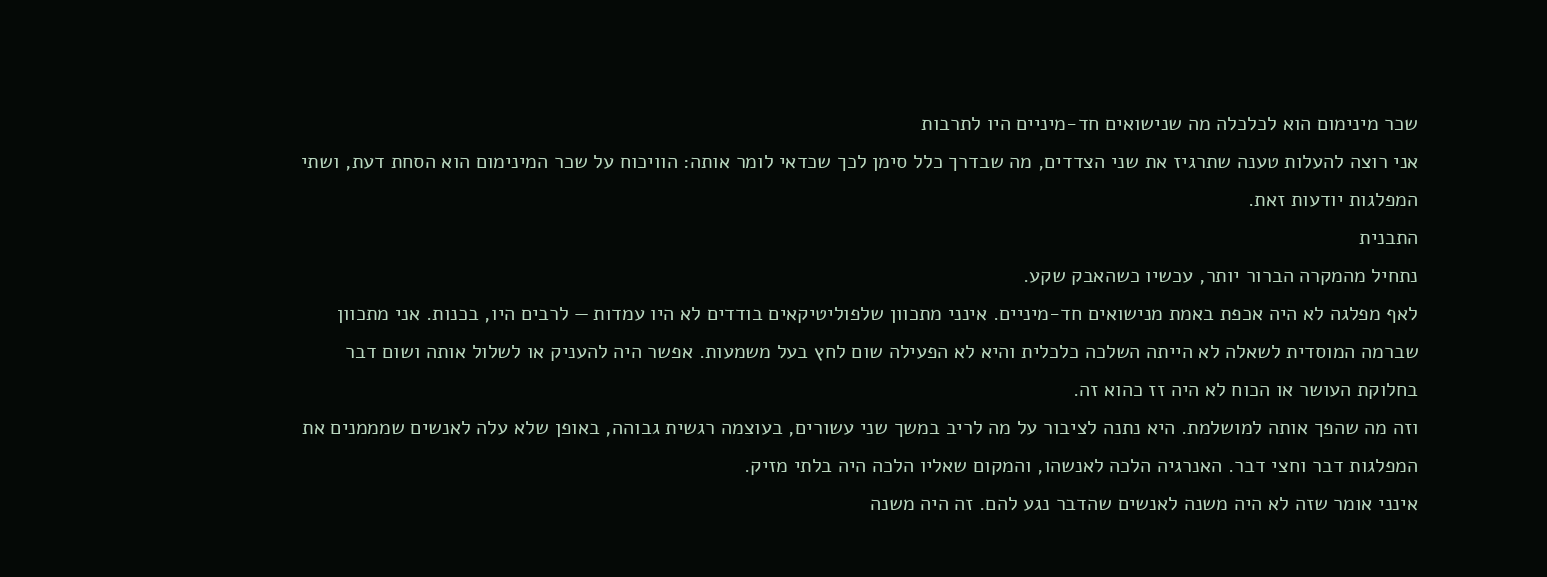שכר מינימום הוא לכלכלה מה שנישואים חד-מיניים היו לתרבות
אני רוצה להעלות טענה שתרגיז את שני הצדדים, מה שבדרך כלל סימן לכך שכדאי לומר אותה: הוויכוח על שכר המינימום הוא הסחת דעת, ושתי המפלגות יודעות זאת.
התבנית
נתחיל מהמקרה הברור יותר, עכשיו כשהאבק שקע.
לאף מפלגה לא היה אכפת באמת מנישואים חד-מיניים. אינני מתכוון שלפוליטיקאים בודדים לא היו עמדות — לרבים היו, בכנות. אני מתכוון שברמה המוסדית לשאלה לא הייתה השלכה כלכלית והיא לא הפעילה שום לחץ בעל משמעות. אפשר היה להעניק או לשלול אותה ושום דבר בחלוקת העושר או הכוח לא היה זז כהוא זה.
וזה מה שהפך אותה למושלמת. היא נתנה לציבור על מה לריב במשך שני עשורים, בעוצמה רגשית גבוהה, באופן שלא עלה לאנשים שמממנים את המפלגות דבר וחצי דבר. האנרגיה הלכה לאנשהו, והמקום שאליו הלכה היה בלתי מזיק.
אינני אומר שזה לא היה משנה לאנשים שהדבר נגע להם. זה היה משנה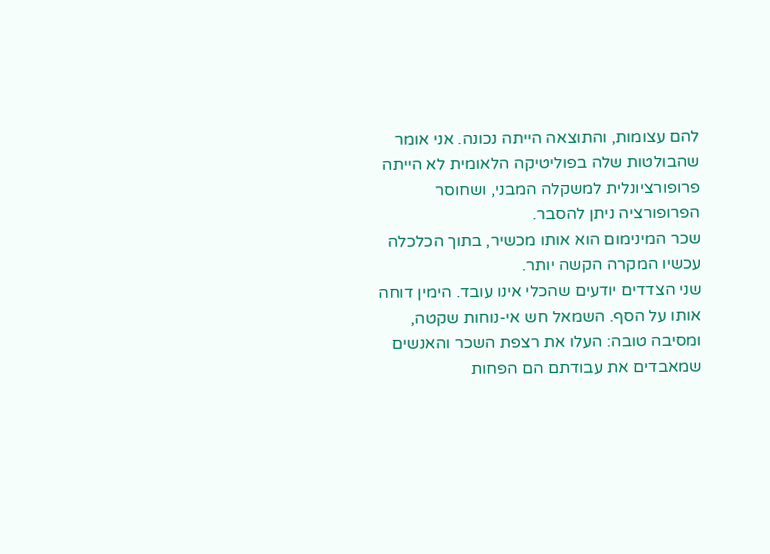להם עצומות, והתוצאה הייתה נכונה. אני אומר שהבולטות שלה בפוליטיקה הלאומית לא הייתה פרופורציונלית למשקלה המבני, ושחוסר הפרופורציה ניתן להסבר.
שכר המינימום הוא אותו מכשיר, בתוך הכלכלה
עכשיו המקרה הקשה יותר.
שני הצדדים יודעים שהכלי אינו עובד. הימין דוחה אותו על הסף. השמאל חש אי-נוחות שקטה, ומסיבה טובה: העלו את רצפת השכר והאנשים שמאבדים את עבודתם הם הפחות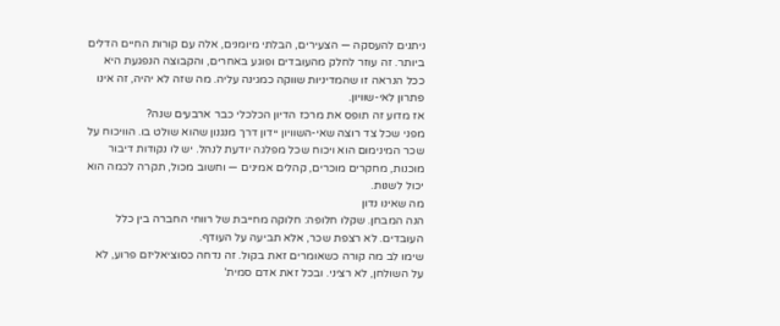ניתנים להעסקה — הצעירים, הבלתי מיומנים, אלה עם קורות החיים הדלים ביותר. זה עוזר לחלק מהעובדים ופוגע באחרים, והקבוצה הנפגעת היא ככל הנראה זו שהמדיניות שווקה כמגינה עליה. מה שזה לא יהיה, זה אינו פתרון לאי-שוויון.
אז מדוע זה תופס את מרכז הדיון הכלכלי כבר ארבעים שנה?
מפני שכל צד רוצה שאי-השוויון יידון דרך מנגנון שהוא שולט בו. הוויכוח על שכר המינימום הוא ויכוח שכל מפלגה יודעת לנהל. יש לו נקודות דיבור מוכנות, מחקרים מוכרים, קהלים אמינים — וחשוב מכול, תקרה לכמה הוא יכול לשנות.
מה שאינו נדון
הנה המבחן. שקלו חלופה: חלוקה מחייבת של רווחי החברה בין כלל העובדים. לא רצפת שכר, אלא תביעה על העודף.
שימו לב מה קורה כשאומרים זאת בקול. זה נדחה כסוציאליזם פרוע, לא על השולחן, לא רציני. ובכל זאת אדם סמית'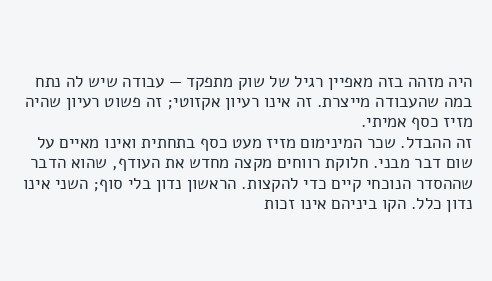היה מזהה בזה מאפיין רגיל של שוק מתפקד — עבודה שיש לה נתח במה שהעבודה מייצרת. זה אינו רעיון אקזוטי; זה פשוט רעיון שהיה מזיז כסף אמיתי.
זה ההבדל. שכר המינימום מזיז מעט כסף בתחתית ואינו מאיים על שום דבר מבני. חלוקת רווחים מקצה מחדש את העודף, שהוא הדבר שההסדר הנוכחי קיים כדי להקצות. הראשון נדון בלי סוף; השני אינו נדון כלל. הקו ביניהם אינו זכות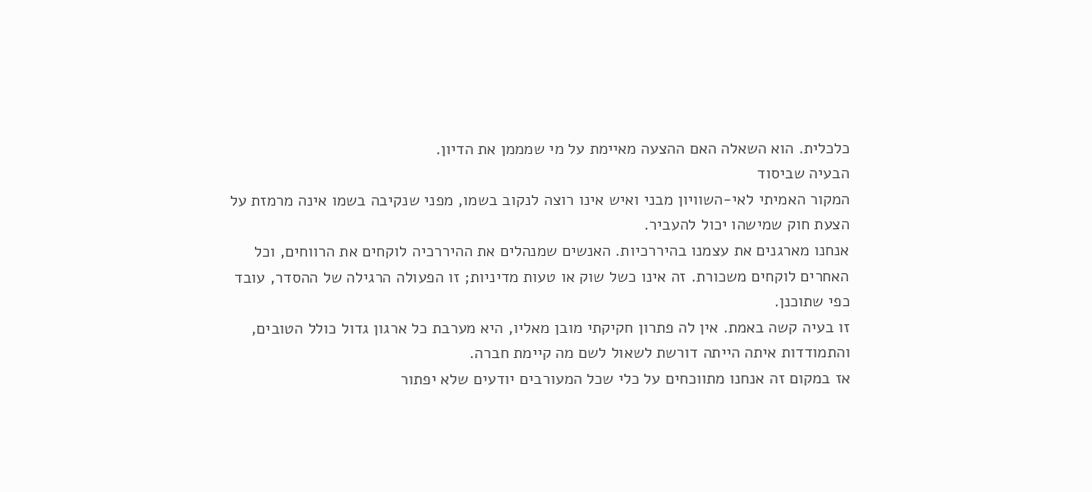כלכלית. הוא השאלה האם ההצעה מאיימת על מי שמממן את הדיון.
הבעיה שביסוד
המקור האמיתי לאי-השוויון מבני ואיש אינו רוצה לנקוב בשמו, מפני שנקיבה בשמו אינה מרמזת על הצעת חוק שמישהו יכול להעביר.
אנחנו מארגנים את עצמנו בהיררכיות. האנשים שמנהלים את ההיררכיה לוקחים את הרווחים, וכל האחרים לוקחים משכורת. זה אינו כשל שוק או טעות מדיניות; זו הפעולה הרגילה של ההסדר, עובד כפי שתוכנן.
זו בעיה קשה באמת. אין לה פתרון חקיקתי מובן מאליו, היא מערבת כל ארגון גדול כולל הטובים, והתמודדות איתה הייתה דורשת לשאול לשם מה קיימת חברה.
אז במקום זה אנחנו מתווכחים על כלי שכל המעורבים יודעים שלא יפתור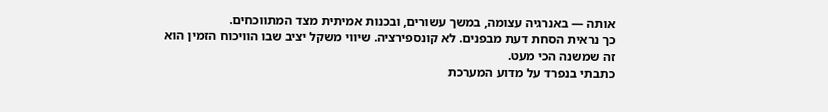אותה — באנרגיה עצומה, במשך עשורים, ובכנות אמיתית מצד המתווכחים.
כך נראית הסחת דעת מבפנים. לא קונספירציה. שיווי משקל יציב שבו הוויכוח הזמין הוא זה שמשנה הכי מעט.
כתבתי בנפרד על מדוע המערכת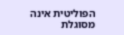הפוליטית אינה מסוגלת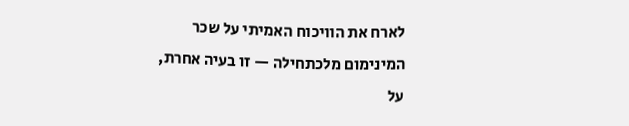לארח את הוויכוח האמיתי על שכר המינימום מלכתחילה — זו בעיה אחרת, על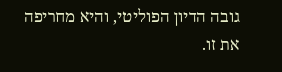גובה הדיון הפוליטי, והיא מחריפה את זו.